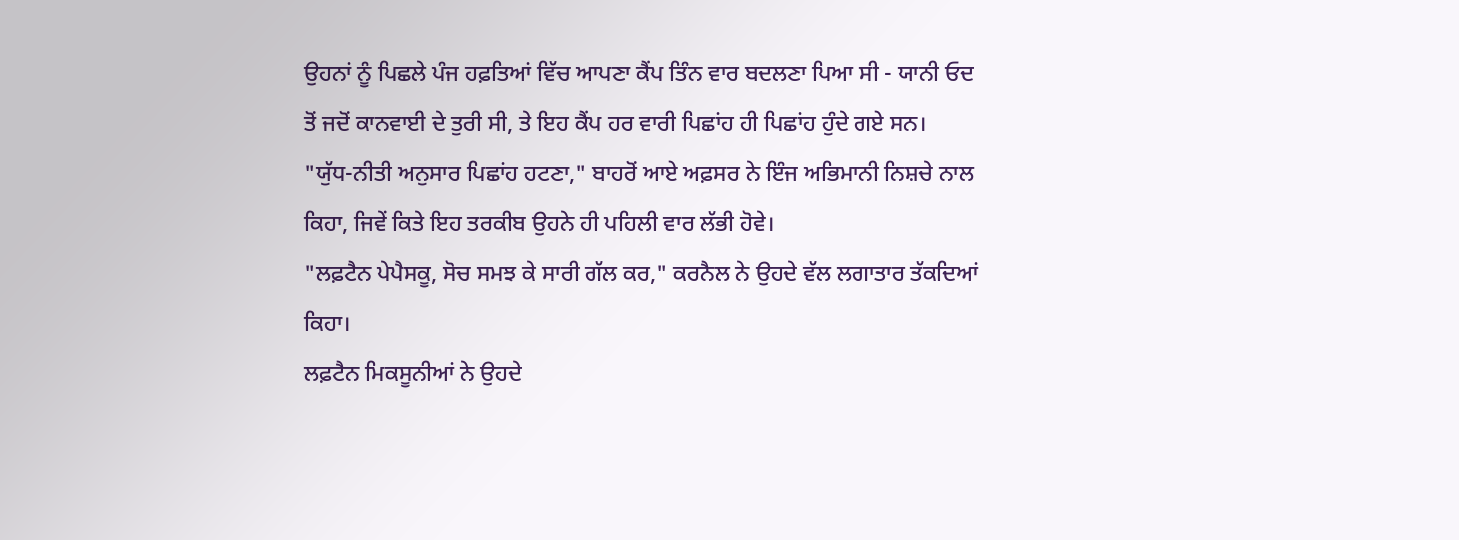ਉਹਨਾਂ ਨੂੰ ਪਿਛਲੇ ਪੰਜ ਹਫ਼ਤਿਆਂ ਵਿੱਚ ਆਪਣਾ ਕੈਂਪ ਤਿੰਨ ਵਾਰ ਬਦਲਣਾ ਪਿਆ ਸੀ - ਯਾਨੀ ਓਦ ਤੋਂ ਜਦੋਂ ਕਾਨਵਾਈ ਦੇ ਤੁਰੀ ਸੀ, ਤੇ ਇਹ ਕੈਂਪ ਹਰ ਵਾਰੀ ਪਿਛਾਂਹ ਹੀ ਪਿਛਾਂਹ ਹੁੰਦੇ ਗਏ ਸਨ।
"ਯੁੱਧ-ਨੀਤੀ ਅਨੁਸਾਰ ਪਿਛਾਂਹ ਹਟਣਾ," ਬਾਹਰੋਂ ਆਏ ਅਫ਼ਸਰ ਨੇ ਇੰਜ ਅਭਿਮਾਨੀ ਨਿਸ਼ਚੇ ਨਾਲ ਕਿਹਾ, ਜਿਵੇਂ ਕਿਤੇ ਇਹ ਤਰਕੀਬ ਉਹਨੇ ਹੀ ਪਹਿਲੀ ਵਾਰ ਲੱਭੀ ਹੋਵੇ।
"ਲਫ਼ਟੈਨ ਪੇਪੈਸਕੂ, ਸੋਚ ਸਮਝ ਕੇ ਸਾਰੀ ਗੱਲ ਕਰ," ਕਰਨੈਲ ਨੇ ਉਹਦੇ ਵੱਲ ਲਗਾਤਾਰ ਤੱਕਦਿਆਂ ਕਿਹਾ।
ਲਫ਼ਟੈਨ ਮਿਕਸੂਨੀਆਂ ਨੇ ਉਹਦੇ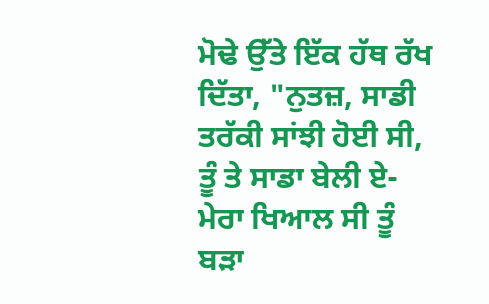ਮੋਢੇ ਉੱਤੇ ਇੱਕ ਹੱਥ ਰੱਖ ਦਿੱਤਾ, "ਨੁਤਜ਼, ਸਾਡੀ ਤਰੱਕੀ ਸਾਂਝੀ ਹੋਈ ਸੀ, ਤੂੰ ਤੇ ਸਾਡਾ ਬੇਲੀ ਏ- ਮੇਰਾ ਖਿਆਲ ਸੀ ਤੂੰ ਬੜਾ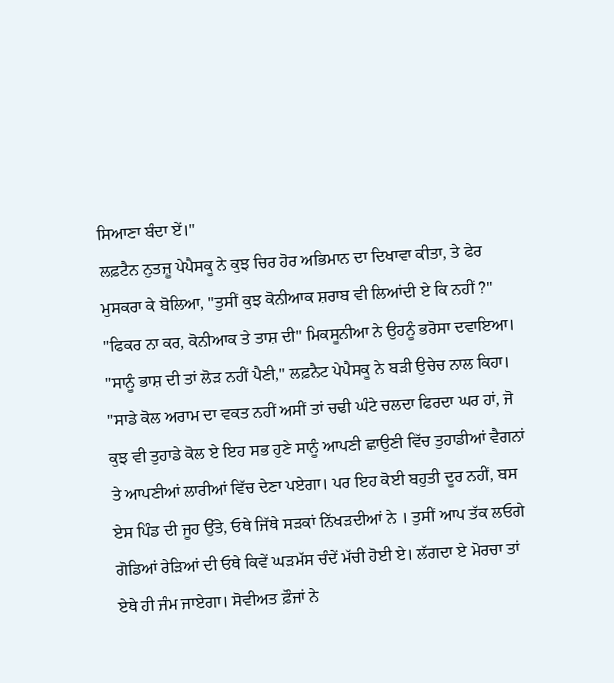ਸਿਆਣਾ ਬੰਦਾ ਏਂ।"
ਲਫ਼ਟੈਨ ਨੁਤਜ਼ੂ ਪੇਪੈਸਕੂ ਨੇ ਕੁਝ ਚਿਰ ਹੋਰ ਅਭਿਮਾਨ ਦਾ ਦਿਖਾਵਾ ਕੀਤਾ, ਤੇ ਫੇਰ ਮੁਸਕਰਾ ਕੇ ਬੋਲਿਆ, "ਤੁਸੀਂ ਕੁਝ ਕੋਨੀਆਕ ਸ਼ਰਾਬ ਵੀ ਲਿਆਂਦੀ ਏ ਕਿ ਨਹੀਂ ?"
"ਫਿਕਰ ਨਾ ਕਰ, ਕੋਨੀਆਕ ਤੇ ਤਾਸ਼ ਦੀ" ਮਿਕਸੂਨੀਆ ਨੇ ਉਹਨੂੰ ਭਰੋਸਾ ਦਵਾਇਆ।
"ਸਾਨੂੰ ਭਾਸ਼ ਦੀ ਤਾਂ ਲੋੜ ਨਹੀਂ ਪੈਣੀ," ਲਫ਼ਨੈਟ ਪੇਪੈਸਕੂ ਨੇ ਬੜੀ ਉਚੇਚ ਨਾਲ ਕਿਹਾ।
"ਸਾਡੇ ਕੋਲ ਅਰਾਮ ਦਾ ਵਕਤ ਨਹੀਂ ਅਸੀਂ ਤਾਂ ਚਢੀ ਘੰਟੇ ਚਲਦਾ ਫਿਰਦਾ ਘਰ ਹਾਂ, ਜੋ ਕੁਝ ਵੀ ਤੁਹਾਡੇ ਕੋਲ ਏ ਇਹ ਸਭ ਹੁਣੇ ਸਾਨੂੰ ਆਪਣੀ ਛਾਉਣੀ ਵਿੱਚ ਤੁਹਾਡੀਆਂ ਵੈਗਨਾਂ ਤੇ ਆਪਣੀਆਂ ਲਾਰੀਆਂ ਵਿੱਚ ਦੇਣਾ ਪਏਗਾ। ਪਰ ਇਹ ਕੋਈ ਬਹੁਤੀ ਦੂਰ ਨਹੀਂ, ਬਸ ਏਸ ਪਿੰਡ ਦੀ ਜੂਹ ਉੱਤੇ, ਓਥੇ ਜਿੱਥੇ ਸੜਕਾਂ ਨਿੱਖੜਦੀਆਂ ਨੇ । ਤੁਸੀਂ ਆਪ ਤੱਕ ਲਓਗੇ ਗੋਡਿਆਂ ਰੇੜਿਆਂ ਦੀ ਓਥੇ ਕਿਵੇਂ ਘੜਮੱਸ ਚੰਦੇਂ ਮੱਚੀ ਹੋਈ ਏ। ਲੱਗਦਾ ਏ ਮੋਰਚਾ ਤਾਂ ਏਥੇ ਹੀ ਜੰਮ ਜਾਏਗਾ। ਸੋਵੀਅਤ ਫ਼ੌਜਾਂ ਨੇ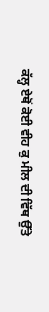ਕੱਲ੍ਹ ਏਥੋਂ ਕੋਈ ਵੀਹ ਕੁ ਮੀਲ ਦੀ ਵਿੱਥ ਉੱਤੇ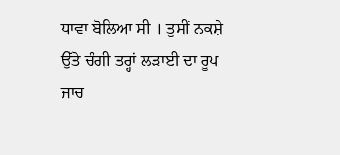ਧਾਵਾ ਬੋਲਿਆ ਸੀ । ਤੁਸੀਂ ਨਕਸ਼ੇ ਉੱਤੇ ਚੰਗੀ ਤਰ੍ਹਾਂ ਲੜਾਈ ਦਾ ਰੂਪ ਜਾਚ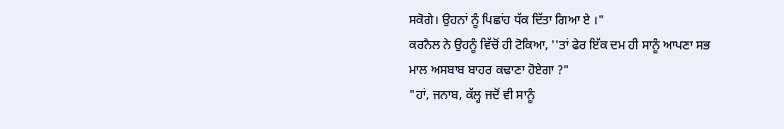ਸਕੋਗੇ। ਉਹਨਾਂ ਨੂੰ ਪਿਛਾਂਹ ਧੱਕ ਦਿੱਤਾ ਗਿਆ ਏ ।"
ਕਰਨੈਲ ਨੇ ਉਹਨੂੰ ਵਿੱਚੋਂ ਹੀ ਟੋਕਿਆ, ''ਤਾਂ ਫੇਰ ਇੱਕ ਦਮ ਹੀ ਸਾਨੂੰ ਆਪਣਾ ਸਭ ਮਾਲ ਅਸਬਾਬ ਬਾਹਰ ਕਢਾਣਾ ਹੋਏਗਾ ?"
"ਹਾਂ, ਜਨਾਬ, ਕੱਲ੍ਹ ਜਦੋਂ ਵੀ ਸਾਨੂੰ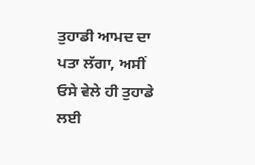ਤੁਹਾਡੀ ਆਮਦ ਦਾ ਪਤਾ ਲੱਗਾ, ਅਸੀਂ ਓਸੇ ਵੇਲੇ ਹੀ ਤੁਹਾਡੇ ਲਈ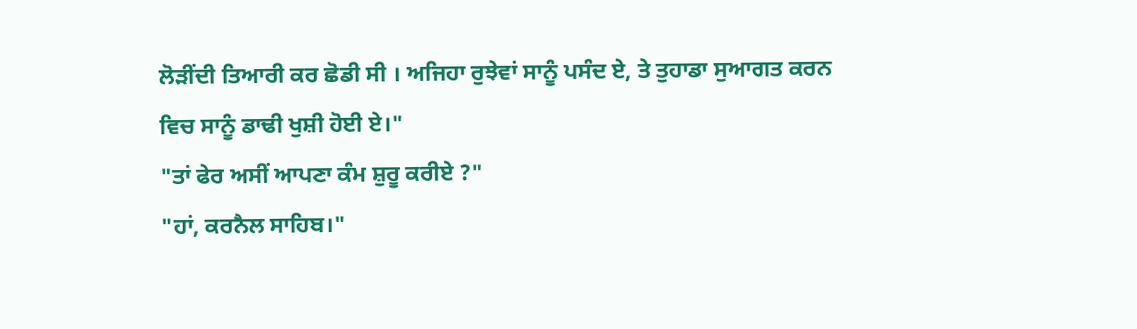ਲੋੜੀਂਦੀ ਤਿਆਰੀ ਕਰ ਛੋਡੀ ਸੀ । ਅਜਿਹਾ ਰੁਝੇਵਾਂ ਸਾਨੂੰ ਪਸੰਦ ਏ, ਤੇ ਤੁਹਾਡਾ ਸੁਆਗਤ ਕਰਨ ਵਿਚ ਸਾਨੂੰ ਡਾਢੀ ਖੁਸ਼ੀ ਹੋਈ ਏ।"
"ਤਾਂ ਫੇਰ ਅਸੀਂ ਆਪਣਾ ਕੰਮ ਸ਼ੁਰੂ ਕਰੀਏ ?"
"ਹਾਂ, ਕਰਨੈਲ ਸਾਹਿਬ।"